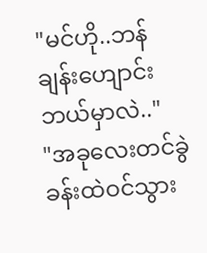"မင်ဟို..ဘန်ချန်းဟျောင်း ဘယ်မှာလဲ.."
"အခုလေးတင်ခွဲခန်းထဲဝင်သွား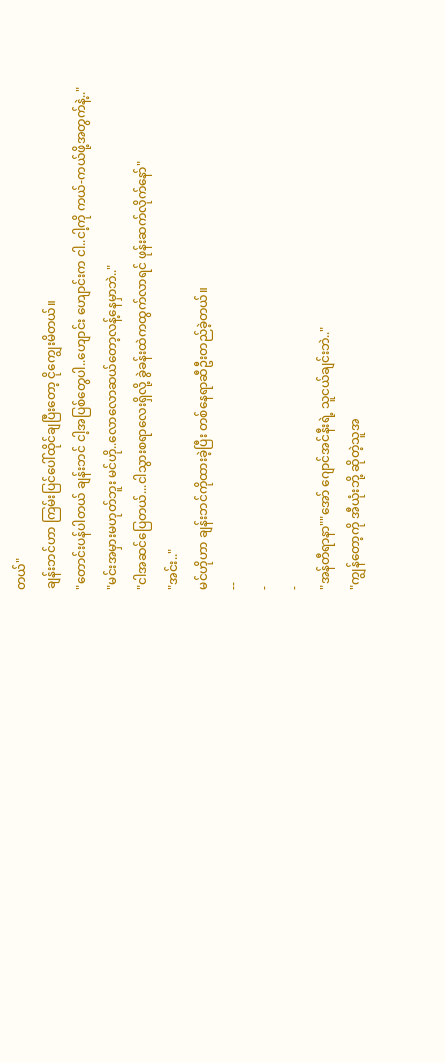တယ်"
ချန်းဘင်ဟာ ကြမ်းပြင်ပေါ်ထိုင်ချပြီးတော့ ငိုကျွေးမိတယ်။
"တောင်းပန်ပါတယ် ချန်းဘင် ငါ့အပြစ်တွေပါ..ဟျောင်း ဟျောင်းက ငါ..ငါ့ကို ကယ်-ကယ်ဖို့အတွက်နဲ့.."
"မင်းအမှားမဟုတ်ဘူး မင်ဟို..လောလောဆယ်တော့လန့်နေမှာဘဲ.."
"ငါအဆင်ပြေတယ်...ငါသွားစရာလေးရှိလို့ ခွဲခန်းထဲကထွက်လာရင် ဖုန်းဆက်လိုက်နော်"
"အင်း.."
မင်ဟိုဟာ ချန်းဘင်ကိုထားခဲ့ပြီး တစ်နေရာဆီဦးတည်ခဲ့တယ်။
--
-
-
"အန်တီရာနာ""အော် ဂျောင်အင်နီးရဲ့ သူငယ်ချင်းဘဲ.."
"ကျွန်တော့ကို အီယုံးဘို့ ဆိုတဲ့သူအ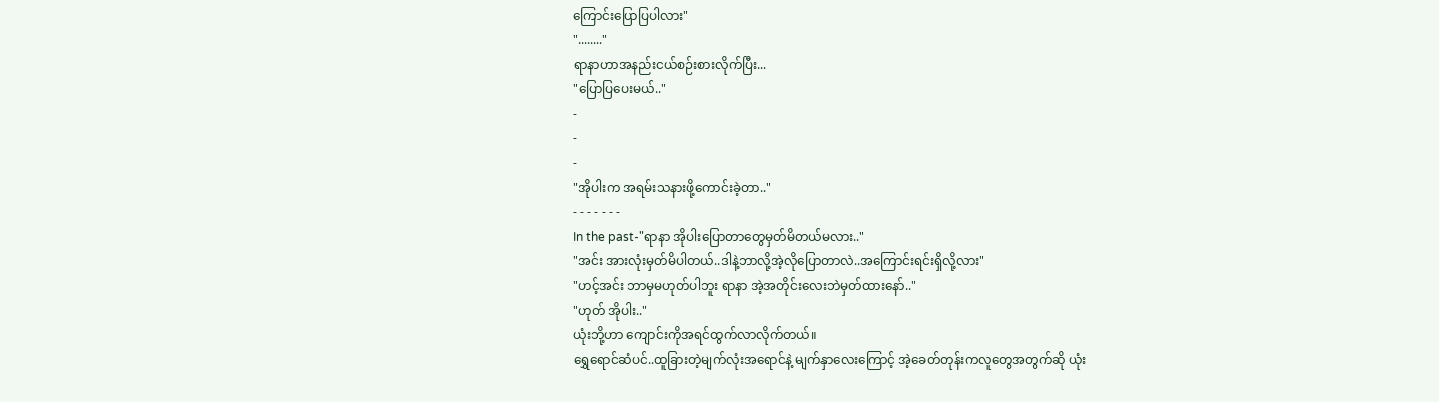ကြောင်းပြောပြပါလား"
"........"
ရာနာဟာအနည်းငယ်စဉ်းစားလိုက်ပြီး...
"ပြောပြပေးမယ်.."
-
-
-
"အိုပါးက အရမ်းသနားဖို့ကောင်းခဲ့တာ.."
- - - - - - -
In the past-"ရာနာ အိုပါးပြောတာတွေမှတ်မိတယ်မလား.."
"အင်း အားလုံးမှတ်မိပါတယ်..ဒါနဲ့ဘာလို့အဲ့လိုပြောတာလဲ..အကြောင်းရင်းရှိလို့လား"
"ဟင့်အင်း ဘာမှမဟုတ်ပါဘူး ရာနာ အဲ့အတိုင်းလေးဘဲမှတ်ထားနော်.."
"ဟုတ် အိုပါး.."
ယုံးဘို့ဟာ ကျောင်းကိုအရင်ထွက်လာလိုက်တယ်။
ရွှေရောင်ဆံပင်..ထူခြားတဲ့မျက်လုံးအရောင်နဲ့ မျက်နှာလေးကြောင့် အဲ့ခေတ်တုန်းကလူတွေအတွက်ဆို ယုံး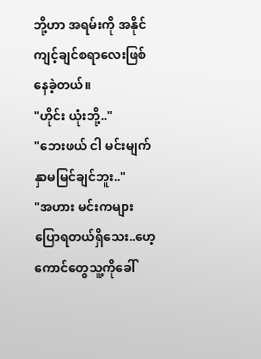ဘို့ဟာ အရမ်းကို အနိုင်ကျင့်ချင်စရာလေးဖြစ်နေခဲ့တယ်။
"ဟိုင်း ယုံးဘို့.."
"ဘေးဖယ် ငါ မင်းမျက်နှာမမြင်ချင်ဘူး.."
"အဟား မင်းကများပြောရတယ်ရှိသေး..ဟေ့ကောင်တွေသူ့ကိုခေါ်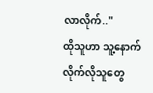လာလိုက်.."
ထိုသူဟာ သူ့နောက်လိုက်လိုသူတွေ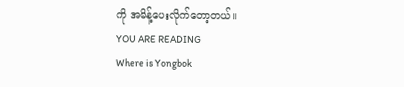ကို အမိန့်ပေးလိုက်တော့တယ်။
YOU ARE READING
Where is Yongbok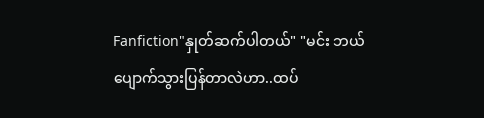Fanfiction"နှုတ်ဆက်ပါတယ်" "မင်း ဘယ်ပျောက်သွားပြန်တာလဲဟာ..ထပ်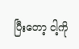ပြီးတော့ ငါ့ကို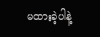မထားခဲ့ပါနဲ့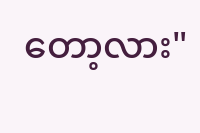တော့လား"